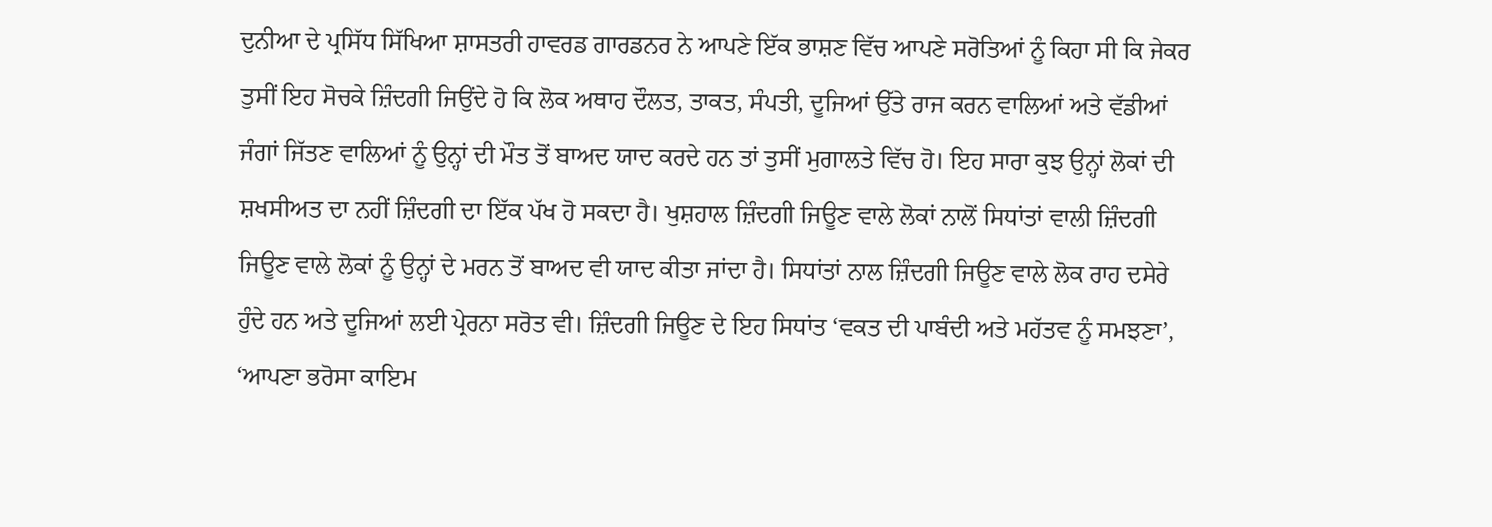ਦੁਨੀਆ ਦੇ ਪ੍ਰਸਿੱਧ ਸਿੱਖਿਆ ਸ਼ਾਸਤਰੀ ਹਾਵਰਡ ਗਾਰਡਨਰ ਨੇ ਆਪਣੇ ਇੱਕ ਭਾਸ਼ਣ ਵਿੱਚ ਆਪਣੇ ਸਰੋਤਿਆਂ ਨੂੰ ਕਿਹਾ ਸੀ ਕਿ ਜੇਕਰ ਤੁਸੀਂ ਇਹ ਸੋਚਕੇ ਜ਼ਿੰਦਗੀ ਜਿਉਂਦੇ ਹੋ ਕਿ ਲੋਕ ਅਥਾਹ ਦੌਲਤ, ਤਾਕਤ, ਸੰਪਤੀ, ਦੂਜਿਆਂ ਉੱਤੇ ਰਾਜ ਕਰਨ ਵਾਲਿਆਂ ਅਤੇ ਵੱਡੀਆਂ ਜੰਗਾਂ ਜਿੱਤਣ ਵਾਲਿਆਂ ਨੂੰ ਉਨ੍ਹਾਂ ਦੀ ਮੌਤ ਤੋਂ ਬਾਅਦ ਯਾਦ ਕਰਦੇ ਹਨ ਤਾਂ ਤੁਸੀਂ ਮੁਗਾਲਤੇ ਵਿੱਚ ਹੋ। ਇਹ ਸਾਰਾ ਕੁਝ ਉਨ੍ਹਾਂ ਲੋਕਾਂ ਦੀ ਸ਼ਖਸੀਅਤ ਦਾ ਨਹੀਂ ਜ਼ਿੰਦਗੀ ਦਾ ਇੱਕ ਪੱਖ ਹੋ ਸਕਦਾ ਹੈ। ਖੁਸ਼ਹਾਲ ਜ਼ਿੰਦਗੀ ਜਿਊਣ ਵਾਲੇ ਲੋਕਾਂ ਨਾਲੋਂ ਸਿਧਾਂਤਾਂ ਵਾਲੀ ਜ਼ਿੰਦਗੀ ਜਿਊਣ ਵਾਲੇ ਲੋਕਾਂ ਨੂੰ ਉਨ੍ਹਾਂ ਦੇ ਮਰਨ ਤੋਂ ਬਾਅਦ ਵੀ ਯਾਦ ਕੀਤਾ ਜਾਂਦਾ ਹੈ। ਸਿਧਾਂਤਾਂ ਨਾਲ ਜ਼ਿੰਦਗੀ ਜਿਊਣ ਵਾਲੇ ਲੋਕ ਰਾਹ ਦਸੇਰੇ ਹੁੰਦੇ ਹਨ ਅਤੇ ਦੂਜਿਆਂ ਲਈ ਪ੍ਰੇਰਨਾ ਸਰੋਤ ਵੀ। ਜ਼ਿੰਦਗੀ ਜਿਊਣ ਦੇ ਇਹ ਸਿਧਾਂਤ ‘ਵਕਤ ਦੀ ਪਾਬੰਦੀ ਅਤੇ ਮਹੱਤਵ ਨੂੰ ਸਮਝਣਾ’, ‘ਆਪਣਾ ਭਰੋਸਾ ਕਾਇਮ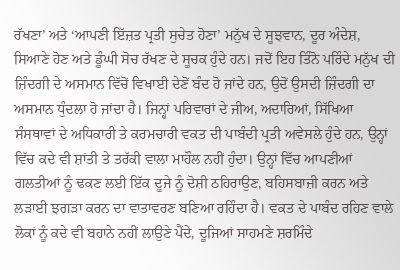ਰੱਖਣਾ’ ਅਤੇ ‘ਆਪਣੀ ਇੱਜ਼ਤ ਪ੍ਰਤੀ ਸੁਚੇਤ ਹੋਣਾ’ ਮਨੁੱਖ ਦੇ ਸੂਝਵਾਨ, ਦੂਰ ਅੰਦੇਸ਼, ਸਿਆਣੇ ਹੋਣ ਅਤੇ ਡੂੰਘੀ ਸੋਚ ਰੱਖਣ ਦੇ ਸੂਚਕ ਹੁੰਦੇ ਹਨ। ਜਦੋਂ ਇਹ ਤਿੰਨੋ ਪਰਿੰਦੇ ਮਨੁੱਖ ਦੀ ਜ਼ਿੰਦਗੀ ਦੇ ਅਸਮਾਨ ਵਿੱਚੋਂ ਵਿਖਾਈ ਦੇਣੋਂ ਬੰਦ ਹੋ ਜਾਂਦੇ ਹਨ, ਉਦੋਂ ਉਸਦੀ ਜ਼ਿੰਦਗੀ ਦਾ ਅਸਮਾਨ ਧੁੰਦਲਾ ਹੋ ਜਾਂਦਾ ਹੈ। ਜਿਨ੍ਹਾਂ ਪਰਿਵਾਰਾਂ ਦੇ ਜੀਅ, ਅਦਾਰਿਆਂ, ਸਿੱਖਿਆ ਸੰਸਥਾਵਾਂ ਦੇ ਅਧਿਕਾਰੀ ਤੇ ਕਰਮਚਾਰੀ ਵਕਤ ਦੀ ਪਾਬੰਦੀ ਪ੍ਰਤੀ ਅਵੇਸਲੇ ਹੁੰਦੇ ਹਨ, ਉਨ੍ਹਾਂ ਵਿੱਚ ਕਦੇ ਵੀ ਸ਼ਾਂਤੀ ਤੇ ਤਰੱਕੀ ਵਾਲਾ ਮਾਹੌਲ ਨਹੀਂ ਹੁੰਦਾ। ਉਨ੍ਹਾਂ ਵਿੱਚ ਆਪਣੀਆਂ ਗਲਤੀਆਂ ਨੂੰ ਢਕਣ ਲਈ ਇੱਕ ਦੂਜੇ ਨੂੰ ਦੋਸ਼ੀ ਠਹਿਰਾਉਣ, ਬਹਿਸਬਾਜ਼ੀ ਕਰਨ ਅਤੇ ਲੜਾਈ ਝਗੜਾ ਕਰਨ ਦਾ ਵਾਤਾਵਰਣ ਬਣਿਆ ਰਹਿੰਦਾ ਹੈ। ਵਕਤ ਦੇ ਪਾਬੰਦ ਰਹਿਣ ਵਾਲੇ ਲੋਕਾਂ ਨੂੰ ਕਦੇ ਵੀ ਬਹਾਨੇ ਨਹੀਂ ਲਾਉਣੇ ਪੈਂਦੇ, ਦੂਜਿਆਂ ਸਾਹਮਣੇ ਸ਼ਰਮਿੰਦੇ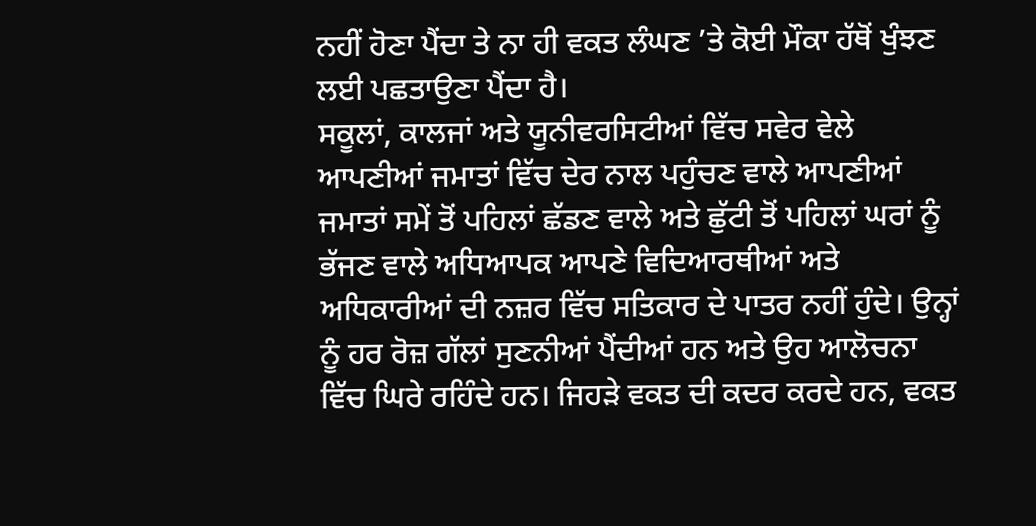ਨਹੀਂ ਹੋਣਾ ਪੈਂਦਾ ਤੇ ਨਾ ਹੀ ਵਕਤ ਲੰਘਣ ’ਤੇ ਕੋਈ ਮੌਕਾ ਹੱਥੋਂ ਖੁੰਝਣ ਲਈ ਪਛਤਾਉਣਾ ਪੈਂਦਾ ਹੈ।
ਸਕੂਲਾਂ, ਕਾਲਜਾਂ ਅਤੇ ਯੂਨੀਵਰਸਿਟੀਆਂ ਵਿੱਚ ਸਵੇਰ ਵੇਲੇ ਆਪਣੀਆਂ ਜਮਾਤਾਂ ਵਿੱਚ ਦੇਰ ਨਾਲ ਪਹੁੰਚਣ ਵਾਲੇ ਆਪਣੀਆਂ ਜਮਾਤਾਂ ਸਮੇਂ ਤੋਂ ਪਹਿਲਾਂ ਛੱਡਣ ਵਾਲੇ ਅਤੇ ਛੁੱਟੀ ਤੋਂ ਪਹਿਲਾਂ ਘਰਾਂ ਨੂੰ ਭੱਜਣ ਵਾਲੇ ਅਧਿਆਪਕ ਆਪਣੇ ਵਿਦਿਆਰਥੀਆਂ ਅਤੇ ਅਧਿਕਾਰੀਆਂ ਦੀ ਨਜ਼ਰ ਵਿੱਚ ਸਤਿਕਾਰ ਦੇ ਪਾਤਰ ਨਹੀਂ ਹੁੰਦੇ। ਉਨ੍ਹਾਂ ਨੂੰ ਹਰ ਰੋਜ਼ ਗੱਲਾਂ ਸੁਣਨੀਆਂ ਪੈਂਦੀਆਂ ਹਨ ਅਤੇ ਉਹ ਆਲੋਚਨਾ ਵਿੱਚ ਘਿਰੇ ਰਹਿੰਦੇ ਹਨ। ਜਿਹੜੇ ਵਕਤ ਦੀ ਕਦਰ ਕਰਦੇ ਹਨ, ਵਕਤ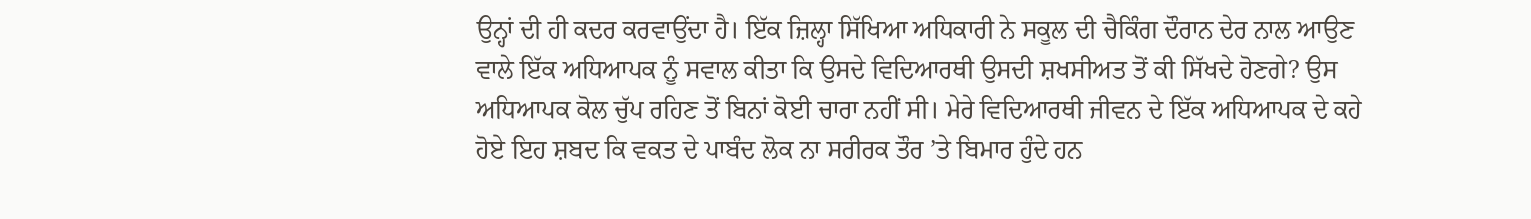ਉਨ੍ਹਾਂ ਦੀ ਹੀ ਕਦਰ ਕਰਵਾਉਂਦਾ ਹੈ। ਇੱਕ ਜ਼ਿਲ੍ਹਾ ਸਿੱਖਿਆ ਅਧਿਕਾਰੀ ਨੇ ਸਕੂਲ ਦੀ ਚੈਕਿੰਗ ਦੌਰਾਨ ਦੇਰ ਨਾਲ ਆਉਣ ਵਾਲੇ ਇੱਕ ਅਧਿਆਪਕ ਨੂੰ ਸਵਾਲ ਕੀਤਾ ਕਿ ਉਸਦੇ ਵਿਦਿਆਰਥੀ ਉਸਦੀ ਸ਼ਖਸੀਅਤ ਤੋਂ ਕੀ ਸਿੱਖਦੇ ਹੋਣਗੇ? ਉਸ ਅਧਿਆਪਕ ਕੋਲ ਚੁੱਪ ਰਹਿਣ ਤੋਂ ਬਿਨਾਂ ਕੋਈ ਚਾਰਾ ਨਹੀਂ ਸੀ। ਮੇਰੇ ਵਿਦਿਆਰਥੀ ਜੀਵਨ ਦੇ ਇੱਕ ਅਧਿਆਪਕ ਦੇ ਕਹੇ ਹੋਏ ਇਹ ਸ਼ਬਦ ਕਿ ਵਕਤ ਦੇ ਪਾਬੰਦ ਲੋਕ ਨਾ ਸਰੀਰਕ ਤੌਰ ’ਤੇ ਬਿਮਾਰ ਹੁੰਦੇ ਹਨ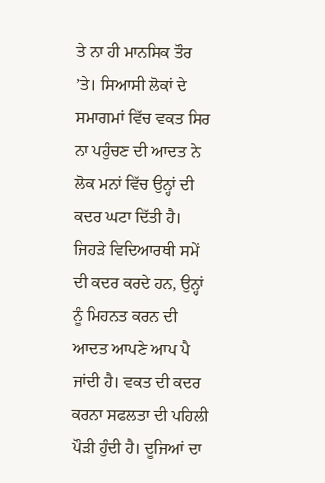ਤੇ ਨਾ ਹੀ ਮਾਨਸਿਕ ਤੌਰ ’ਤੇ। ਸਿਆਸੀ ਲੋਕਾਂ ਦੇ ਸਮਾਗਮਾਂ ਵਿੱਚ ਵਕਤ ਸਿਰ ਨਾ ਪਹੁੰਚਣ ਦੀ ਆਦਤ ਨੇ ਲੋਕ ਮਨਾਂ ਵਿੱਚ ਉਨ੍ਹਾਂ ਦੀ ਕਦਰ ਘਟਾ ਦਿੱਤੀ ਹੈ। ਜਿਹੜੇ ਵਿਦਿਆਰਥੀ ਸਮੇਂ ਦੀ ਕਦਰ ਕਰਦੇ ਹਨ, ਉਨ੍ਹਾਂ ਨੂੰ ਮਿਹਨਤ ਕਰਨ ਦੀ ਆਦਤ ਆਪਣੇ ਆਪ ਪੈ ਜਾਂਦੀ ਹੈ। ਵਕਤ ਦੀ ਕਦਰ ਕਰਨਾ ਸਫਲਤਾ ਦੀ ਪਹਿਲੀ ਪੌੜੀ ਹੁੰਦੀ ਹੈ। ਦੂਜਿਆਂ ਦਾ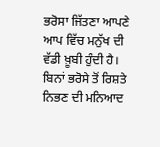ਭਰੋਸਾ ਜਿੱਤਣਾ ਆਪਣੇ ਆਪ ਵਿੱਚ ਮਨੁੱਖ ਦੀ ਵੱਡੀ ਖ਼ੂਬੀ ਹੁੰਦੀ ਹੈ। ਬਿਨਾਂ ਭਰੋਸੇ ਤੋਂ ਰਿਸ਼ਤੇ ਨਿਭਣ ਦੀ ਮਨਿਆਦ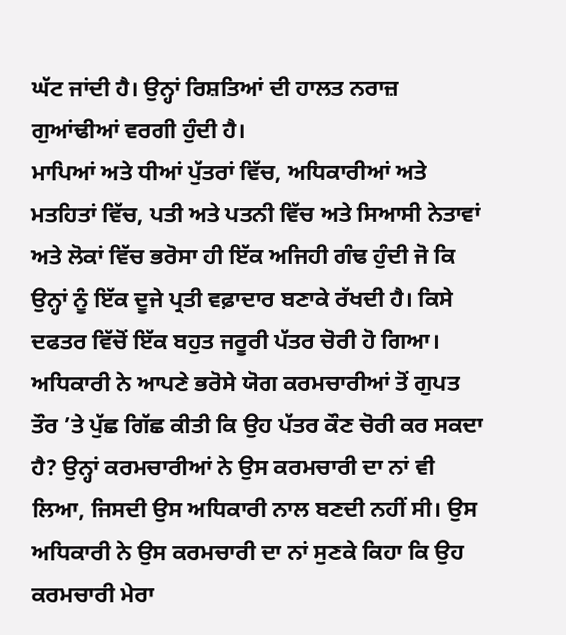ਘੱਟ ਜਾਂਦੀ ਹੈ। ਉਨ੍ਹਾਂ ਰਿਸ਼ਤਿਆਂ ਦੀ ਹਾਲਤ ਨਰਾਜ਼ ਗੁਆਂਢੀਆਂ ਵਰਗੀ ਹੁੰਦੀ ਹੈ।
ਮਾਪਿਆਂ ਅਤੇ ਧੀਆਂ ਪੁੱਤਰਾਂ ਵਿੱਚ, ਅਧਿਕਾਰੀਆਂ ਅਤੇ ਮਤਹਿਤਾਂ ਵਿੱਚ, ਪਤੀ ਅਤੇ ਪਤਨੀ ਵਿੱਚ ਅਤੇ ਸਿਆਸੀ ਨੇਤਾਵਾਂ ਅਤੇ ਲੋਕਾਂ ਵਿੱਚ ਭਰੋਸਾ ਹੀ ਇੱਕ ਅਜਿਹੀ ਗੰਢ ਹੁੰਦੀ ਜੋ ਕਿ ਉਨ੍ਹਾਂ ਨੂੰ ਇੱਕ ਦੂਜੇ ਪ੍ਰਤੀ ਵਫ਼ਾਦਾਰ ਬਣਾਕੇ ਰੱਖਦੀ ਹੈ। ਕਿਸੇ ਦਫਤਰ ਵਿੱਚੋਂ ਇੱਕ ਬਹੁਤ ਜਰੂਰੀ ਪੱਤਰ ਚੋਰੀ ਹੋ ਗਿਆ। ਅਧਿਕਾਰੀ ਨੇ ਆਪਣੇ ਭਰੋਸੇ ਯੋਗ ਕਰਮਚਾਰੀਆਂ ਤੋਂ ਗੁਪਤ ਤੌਰ ’ਤੇ ਪੁੱਛ ਗਿੱਛ ਕੀਤੀ ਕਿ ਉਹ ਪੱਤਰ ਕੌਣ ਚੋਰੀ ਕਰ ਸਕਦਾ ਹੈ? ਉਨ੍ਹਾਂ ਕਰਮਚਾਰੀਆਂ ਨੇ ਉਸ ਕਰਮਚਾਰੀ ਦਾ ਨਾਂ ਵੀ ਲਿਆ, ਜਿਸਦੀ ਉਸ ਅਧਿਕਾਰੀ ਨਾਲ ਬਣਦੀ ਨਹੀਂ ਸੀ। ਉਸ ਅਧਿਕਾਰੀ ਨੇ ਉਸ ਕਰਮਚਾਰੀ ਦਾ ਨਾਂ ਸੁਣਕੇ ਕਿਹਾ ਕਿ ਉਹ ਕਰਮਚਾਰੀ ਮੇਰਾ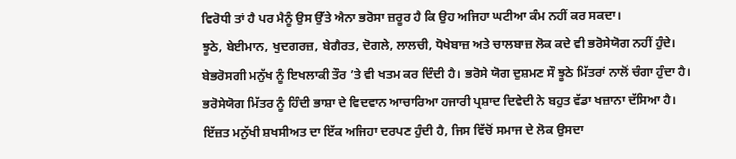ਵਿਰੋਧੀ ਤਾਂ ਹੈ ਪਰ ਮੈਨੂੰ ਉਸ ਉੱਤੇ ਐਨਾ ਭਰੋਸਾ ਜ਼ਰੂਰ ਹੈ ਕਿ ਉਹ ਅਜਿਹਾ ਘਟੀਆ ਕੰਮ ਨਹੀਂ ਕਰ ਸਕਦਾ।
ਝੂਠੇ, ਬੇਈਮਾਨ, ਖੁਦਗਰਜ਼, ਬੇਗੈਰਤ, ਦੋਗਲੇ, ਲਾਲਚੀ, ਧੋਖੇਬਾਜ਼ ਅਤੇ ਚਾਲਬਾਜ਼ ਲੋਕ ਕਦੇ ਵੀ ਭਰੋਸੇਯੋਗ ਨਹੀਂ ਹੁੰਦੇ। ਬੇਭਰੋਸਗੀ ਮਨੁੱਖ ਨੂੰ ਇਖਲਾਕੀ ਤੌਰ ’ਤੇ ਵੀ ਖਤਮ ਕਰ ਦਿੰਦੀ ਹੈ। ਭਰੋਸੇ ਯੋਗ ਦੁਸ਼ਮਣ ਸੌ ਝੂਠੇ ਮਿੱਤਰਾਂ ਨਾਲੋਂ ਚੰਗਾ ਹੁੰਦਾ ਹੈ। ਭਰੋਸੇਯੋਗ ਮਿੱਤਰ ਨੂੰ ਹਿੰਦੀ ਭਾਸ਼ਾ ਦੇ ਵਿਦਵਾਨ ਆਚਾਰਿਆ ਹਜਾਰੀ ਪ੍ਰਸ਼ਾਦ ਦਿਵੇਦੀ ਨੇ ਬਹੁਤ ਵੱਡਾ ਖਜ਼ਾਨਾ ਦੱਸਿਆ ਹੈ। ਇੱਜ਼ਤ ਮਨੁੱਖੀ ਸ਼ਖਸੀਅਤ ਦਾ ਇੱਕ ਅਜਿਹਾ ਦਰਪਣ ਹੁੰਦੀ ਹੈ, ਜਿਸ ਵਿੱਚੋਂ ਸਮਾਜ ਦੇ ਲੋਕ ਉਸਦਾ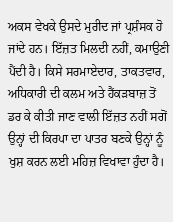ਅਕਸ ਵੇਖਕੇ ਉਸਦੇ ਮੁਰੀਦ ਜਾਂ ਪ੍ਰਸ਼ੰਸਕ ਹੋ ਜਾਂਦੇ ਹਨ। ਇੱਜ਼ਤ ਮਿਲਦੀ ਨਹੀਂ, ਕਮਾਉਣੀ ਪੈਂਦੀ ਹੈ। ਕਿਸੇ ਸਰਮਾਏਦਾਰ, ਤਾਕਤਵਾਰ, ਅਧਿਕਾਰੀ ਦੀ ਕਲਮ ਅਤੇ ਹੈਂਕੜਬਾਜ਼ ਤੋਂ ਡਰ ਕੇ ਕੀਤੀ ਜਾਣ ਵਾਲੀ ਇੱਜ਼ਤ ਨਹੀਂ ਸਗੋਂ ਉਨ੍ਹਾਂ ਦੀ ਕਿਰਪਾ ਦਾ ਪਾਤਰ ਬਣਕੇ ਉਨ੍ਹਾਂ ਨੂੰ ਖੁਸ਼ ਕਰਨ ਲਈ ਮਹਿਜ਼ ਵਿਖਾਵਾ ਹੁੰਦਾ ਹੈ।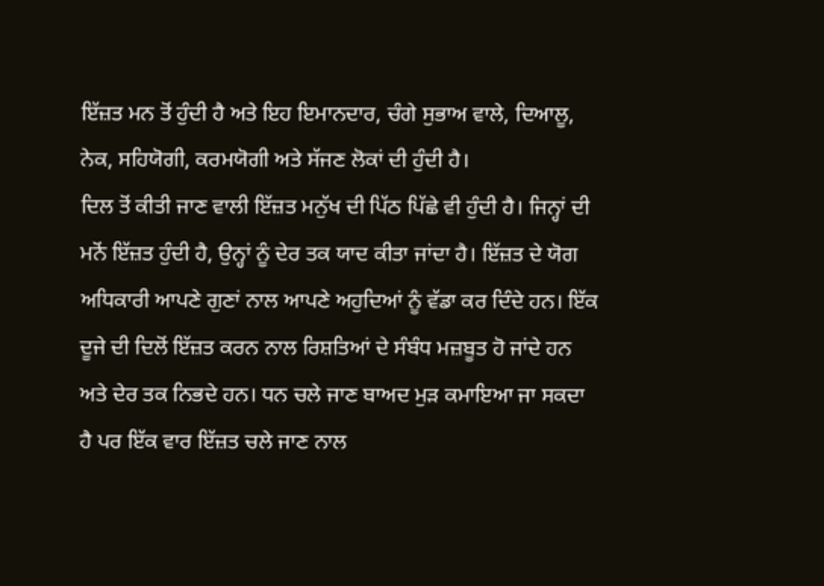ਇੱਜ਼ਤ ਮਨ ਤੋਂ ਹੁੰਦੀ ਹੈ ਅਤੇ ਇਹ ਇਮਾਨਦਾਰ, ਚੰਗੇ ਸੁਭਾਅ ਵਾਲੇ, ਦਿਆਲੂ, ਨੇਕ, ਸਹਿਯੋਗੀ, ਕਰਮਯੋਗੀ ਅਤੇ ਸੱਜਣ ਲੋਕਾਂ ਦੀ ਹੁੰਦੀ ਹੈ।
ਦਿਲ ਤੋਂ ਕੀਤੀ ਜਾਣ ਵਾਲੀ ਇੱਜ਼ਤ ਮਨੁੱਖ ਦੀ ਪਿੱਠ ਪਿੱਛੇ ਵੀ ਹੁੰਦੀ ਹੈ। ਜਿਨ੍ਹਾਂ ਦੀ ਮਨੋਂ ਇੱਜ਼ਤ ਹੁੰਦੀ ਹੈ, ਉਨ੍ਹਾਂ ਨੂੰ ਦੇਰ ਤਕ ਯਾਦ ਕੀਤਾ ਜਾਂਦਾ ਹੈ। ਇੱਜ਼ਤ ਦੇ ਯੋਗ ਅਧਿਕਾਰੀ ਆਪਣੇ ਗੁਣਾਂ ਨਾਲ ਆਪਣੇ ਅਹੁਦਿਆਂ ਨੂੰ ਵੱਡਾ ਕਰ ਦਿੰਦੇ ਹਨ। ਇੱਕ ਦੂਜੇ ਦੀ ਦਿਲੋਂ ਇੱਜ਼ਤ ਕਰਨ ਨਾਲ ਰਿਸ਼ਤਿਆਂ ਦੇ ਸੰਬੰਧ ਮਜ਼ਬੂਤ ਹੋ ਜਾਂਦੇ ਹਨ ਅਤੇ ਦੇਰ ਤਕ ਨਿਭਦੇ ਹਨ। ਧਨ ਚਲੇ ਜਾਣ ਬਾਅਦ ਮੁੜ ਕਮਾਇਆ ਜਾ ਸਕਦਾ ਹੈ ਪਰ ਇੱਕ ਵਾਰ ਇੱਜ਼ਤ ਚਲੇ ਜਾਣ ਨਾਲ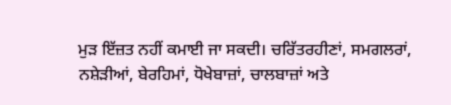ਮੁੜ ਇੱਜ਼ਤ ਨਹੀਂ ਕਮਾਈ ਜਾ ਸਕਦੀ। ਚਰਿੱਤਰਹੀਣਾਂ, ਸਮਗਲਰਾਂ, ਨਸ਼ੇੜੀਆਂ, ਬੇਰਹਿਮਾਂ, ਧੋਖੇਬਾਜ਼ਾਂ, ਚਾਲਬਾਜ਼ਾਂ ਅਤੇ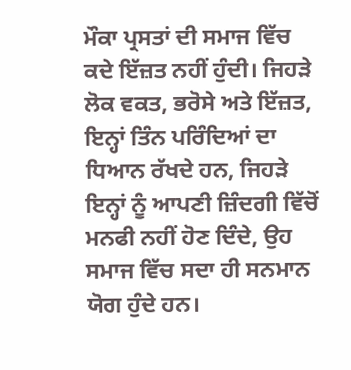ਮੌਕਾ ਪ੍ਰਸਤਾਂ ਦੀ ਸਮਾਜ ਵਿੱਚ ਕਦੇ ਇੱਜ਼ਤ ਨਹੀਂ ਹੁੰਦੀ। ਜਿਹੜੇ ਲੋਕ ਵਕਤ, ਭਰੋਸੇ ਅਤੇ ਇੱਜ਼ਤ, ਇਨ੍ਹਾਂ ਤਿੰਨ ਪਰਿੰਦਿਆਂ ਦਾ ਧਿਆਨ ਰੱਖਦੇ ਹਨ, ਜਿਹੜੇ ਇਨ੍ਹਾਂ ਨੂੰ ਆਪਣੀ ਜ਼ਿੰਦਗੀ ਵਿੱਚੋਂ ਮਨਫੀ ਨਹੀਂ ਹੋਣ ਦਿੰਦੇ, ਉਹ ਸਮਾਜ ਵਿੱਚ ਸਦਾ ਹੀ ਸਨਮਾਨ ਯੋਗ ਹੁੰਦੇ ਹਨ।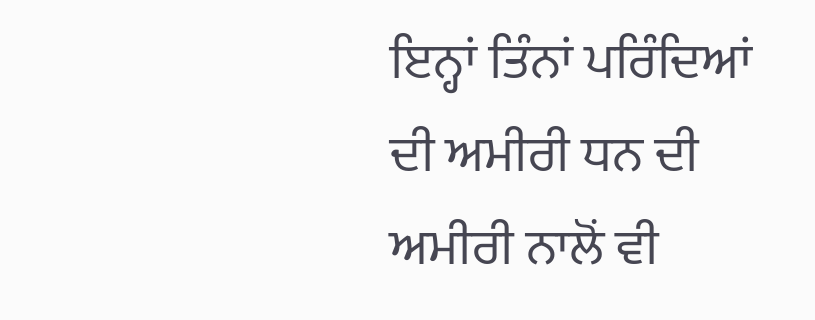ਇਨ੍ਹਾਂ ਤਿੰਨਾਂ ਪਰਿੰਦਿਆਂ ਦੀ ਅਮੀਰੀ ਧਨ ਦੀ ਅਮੀਰੀ ਨਾਲੋਂ ਵੀ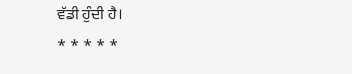ਵੱਡੀ ਹੁੰਦੀ ਹੈ।
* * * * *